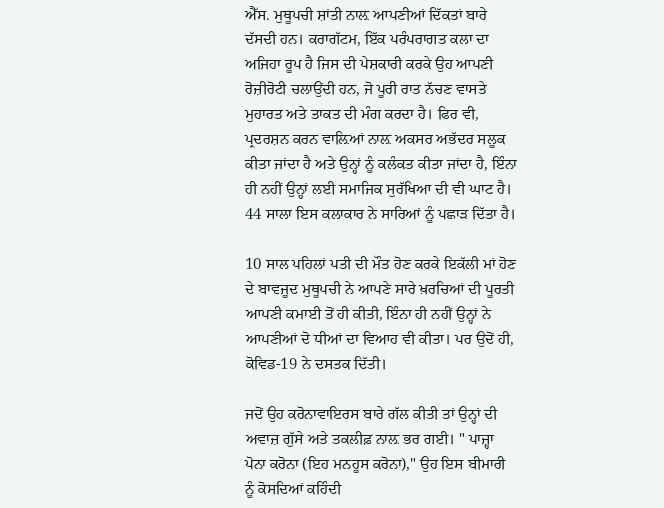ਐੱਸ. ਮੁਥੂਪਚੀ ਸ਼ਾਂਤੀ ਨਾਲ਼ ਆਪਣੀਆਂ ਦਿੱਕਤਾਂ ਬਾਰੇ ਦੱਸਦੀ ਹਨ। ਕਰਾਗੱਟਮ, ਇੱਕ ਪਰੰਪਰਾਗਤ ਕਲਾ ਦਾ ਅਜਿਹਾ ਰੂਪ ਹੈ ਜਿਸ ਦੀ ਪੇਸ਼ਕਾਰੀ ਕਰਕੇ ਉਹ ਆਪਣੀ ਰੋਜ਼ੀਰੋਟੀ ਚਲਾਉਂਦੀ ਹਨ, ਜੋ ਪੂਰੀ ਰਾਤ ਨੱਚਣ ਵਾਸਤੇ ਮੁਹਾਰਤ ਅਤੇ ਤਾਕਤ ਦੀ ਮੰਗ ਕਰਦਾ ਹੈ। ਫਿਰ ਵੀ, ਪ੍ਰਦਰਸ਼ਨ ਕਰਨ ਵਾਲ਼ਿਆਂ ਨਾਲ਼ ਅਕਸਰ ਅਭੱਦਰ ਸਲੂਕ ਕੀਤਾ ਜਾਂਦਾ ਹੈ ਅਤੇ ਉਨ੍ਹਾਂ ਨੂੰ ਕਲੰਕਤ ਕੀਤਾ ਜਾਂਦਾ ਹੈ, ਇੰਨਾ ਹੀ ਨਹੀਂ ਉਨ੍ਹਾਂ ਲਈ ਸਮਾਜਿਕ ਸੁਰੱਖਿਆ ਦੀ ਵੀ ਘਾਟ ਹੈ। 44 ਸਾਲਾ ਇਸ ਕਲਾਕਾਰ ਨੇ ਸਾਰਿਆਂ ਨੂੰ ਪਛਾੜ ਦਿੱਤਾ ਹੈ।

10 ਸਾਲ ਪਹਿਲਾਂ ਪਤੀ ਦੀ ਮੌਤ ਹੋਣ ਕਰਕੇ ਇਕੱਲੀ ਮਾਂ ਹੋਣ ਦੇ ਬਾਵਜੂਦ ਮੁਥੂਪਚੀ ਨੇ ਆਪਣੇ ਸਾਰੇ ਖ਼ਰਚਿਆਂ ਦੀ ਪੂਰਤੀ ਆਪਣੀ ਕਮਾਈ ਤੋਂ ਹੀ ਕੀਤੀ, ਇੰਨਾ ਹੀ ਨਹੀਂ ਉਨ੍ਹਾਂ ਨੇ ਆਪਣੀਆਂ ਦੋ ਧੀਆਂ ਦਾ ਵਿਆਹ ਵੀ ਕੀਤਾ। ਪਰ ਉਦੋਂ ਹੀ, ਕੋਵਿਡ-19 ਨੇ ਦਸਤਕ ਦਿੱਤੀ।

ਜਦੋਂ ਉਹ ਕਰੋਨਾਵਾਇਰਸ ਬਾਰੇ ਗੱਲ ਕੀਤੀ ਤਾਂ ਉਨ੍ਹਾਂ ਦੀ ਅਵਾਜ਼ ਗੁੱਸੇ ਅਤੇ ਤਕਲੀਫ਼ ਨਾਲ਼ ਭਰ ਗਈ। " ਪਾਜ਼੍ਹਾ ਪੋਨਾ ਕਰੋਨਾ (ਇਹ ਮਨਹੂਸ ਕਰੋਨਾ)," ਉਹ ਇਸ ਬੀਮਾਰੀ ਨੂੰ ਕੋਸਦਿਆਂ ਕਹਿੰਦੀ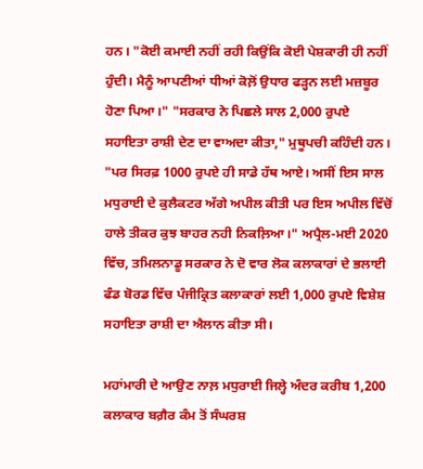ਹਨ। "ਕੋਈ ਕਮਾਈ ਨਹੀਂ ਰਹੀ ਕਿਉਂਕਿ ਕੋਈ ਪੇਸ਼ਕਾਰੀ ਹੀ ਨਹੀਂ ਹੁੰਦੀ। ਮੈਨੂੰ ਆਪਣੀਆਂ ਧੀਆਂ ਕੋਲ਼ੋਂ ਉਧਾਰ ਫੜ੍ਹਨ ਲਈ ਮਜ਼ਬੂਰ ਹੋਣਾ ਪਿਆ।" "ਸਰਕਾਰ ਨੇ ਪਿਛਲੇ ਸਾਲ 2,000 ਰੁਪਏ ਸਹਾਇਤਾ ਰਾਸ਼ੀ ਦੇਣ ਦਾ ਵਾਅਦਾ ਕੀਤਾ," ਮੁਥੂਪਚੀ ਕਹਿੰਦੀ ਹਨ। "ਪਰ ਸਿਰਫ਼ 1000 ਰੁਪਏ ਹੀ ਸਾਡੇ ਹੱਥ ਆਏ। ਅਸੀਂ ਇਸ ਸਾਲ ਮਧੁਰਾਈ ਦੇ ਕੁਲੈਕਟਰ ਅੱਗੇ ਅਪੀਲ ਕੀਤੀ ਪਰ ਇਸ ਅਪੀਲ ਵਿੱਚੋਂ ਹਾਲੇ ਤੀਕਰ ਕੁਝ ਬਾਹਰ ਨਹੀ ਨਿਕਲ਼ਿਆ।" ਅਪ੍ਰੈਲ-ਮਈ 2020 ਵਿੱਚ, ਤਮਿਲਨਾਡੂ ਸਰਕਾਰ ਨੇ ਦੋ ਵਾਰ ਲੋਕ ਕਲਾਕਾਰਾਂ ਦੇ ਭਲਾਈ ਫੰਡ ਬੋਰਡ ਵਿੱਚ ਪੰਜੀਕ੍ਰਿਤ ਕਲਾਕਾਰਾਂ ਲਈ 1,000 ਰੁਪਏ ਵਿਸ਼ੇਸ਼ ਸਹਾਇਤਾ ਰਾਸ਼ੀ ਦਾ ਐਲਾਨ ਕੀਤਾ ਸੀ।

ਮਹਾਂਮਾਰੀ ਦੇ ਆਉਣ ਨਾਲ਼ ਮਧੁਰਾਈ ਜਿਲ੍ਹੇ ਅੰਦਰ ਕਰੀਬ 1,200 ਕਲਾਕਾਰ ਬਗ਼ੈਰ ਕੰਮ ਤੋਂ ਸੰਘਰਸ਼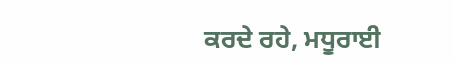ਕਰਦੇ ਰਹੇ, ਮਧੂਰਾਈ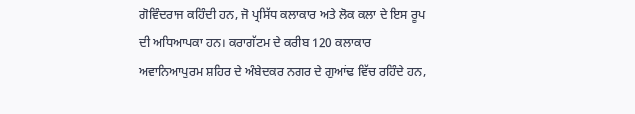ਗੋਵਿੰਦਰਾਜ ਕਹਿੰਦੀ ਹਨ, ਜੋ ਪ੍ਰਸਿੱਧ ਕਲਾਕਾਰ ਅਤੇ ਲੋਕ ਕਲਾ ਦੇ ਇਸ ਰੂਪ ਦੀ ਅਧਿਆਪਕਾ ਹਨ। ਕਰਾਗੱਟਮ ਦੇ ਕਰੀਬ 120 ਕਲਾਕਾਰ ਅਵਾਨਿਆਪੁਰਮ ਸ਼ਹਿਰ ਦੇ ਅੰਬੇਦਕਰ ਨਗਰ ਦੇ ਗੁਆਂਢ ਵਿੱਚ ਰਹਿੰਦੇ ਹਨ,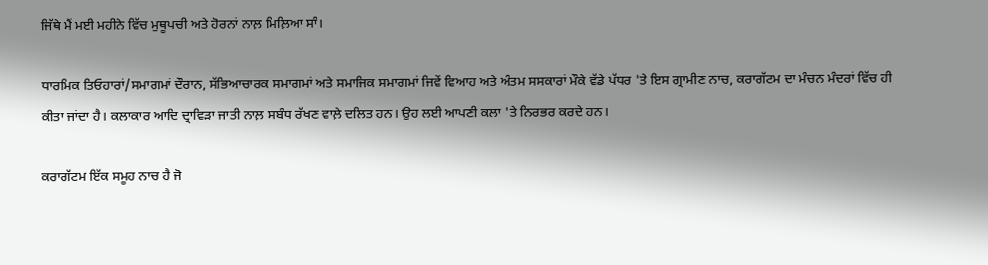ਜਿੱਥੇ ਮੈਂ ਮਈ ਮਹੀਨੇ ਵਿੱਚ ਮੁਥੂਪਚੀ ਅਤੇ ਹੋਰਨਾਂ ਨਾਲ਼ ਮਿਲ਼ਿਆ ਸਾੰ।

ਧਾਰਮਿਕ ਤਿਓਹਾਰਾਂ/ਸਮਾਗਮਾਂ ਦੌਰਾਨ, ਸੱਭਿਆਚਾਰਕ ਸਮਾਗਮਾਂ ਅਤੇ ਸਮਾਜਿਕ ਸਮਾਗਮਾਂ ਜਿਵੇਂ ਵਿਆਹ ਅਤੇ ਅੰਤਮ ਸਸਕਾਰਾਂ ਮੌਕੇ ਵੱਡੇ ਪੱਧਰ 'ਤੇ ਇਸ ਗ੍ਰਾਮੀਣ ਨਾਚ, ਕਰਾਗੱਟਮ ਦਾ ਮੰਚਨ ਮੰਦਰਾਂ ਵਿੱਚ ਹੀ ਕੀਤਾ ਜਾਂਦਾ ਹੈ। ਕਲਾਕਾਰ ਆਦਿ ਦ੍ਰਾਵਿੜਾ ਜਾਤੀ ਨਾਲ਼ ਸਬੰਧ ਰੱਖਣ ਵਾਲ਼ੇ ਦਲਿਤ ਹਨ। ਉਹ ਲਈ ਆਪਣੀ ਕਲਾ 'ਤੇ ਨਿਰਭਰ ਕਰਦੇ ਹਨ।

ਕਰਾਗੱਟਮ ਇੱਕ ਸਮੂਹ ਨਾਚ ਹੈ ਜੋ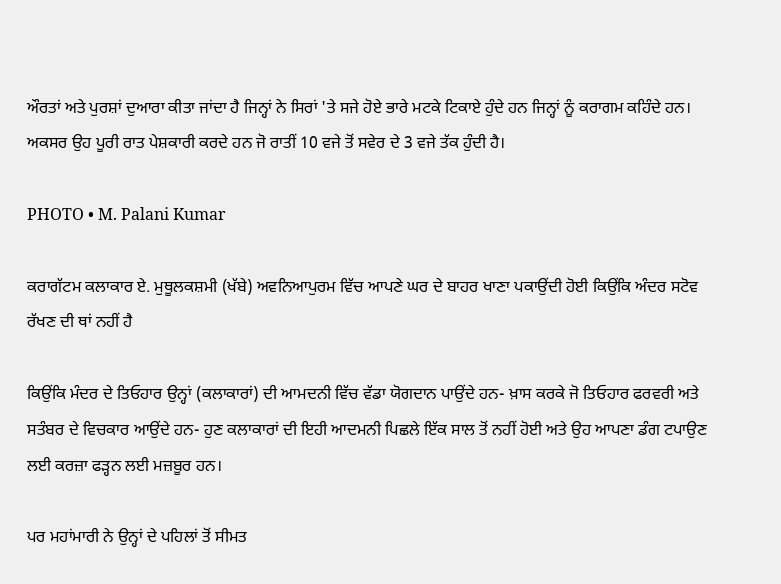ਔਰਤਾਂ ਅਤੇ ਪੁਰਸ਼ਾਂ ਦੁਆਰਾ ਕੀਤਾ ਜਾਂਦਾ ਹੈ ਜਿਨ੍ਹਾਂ ਨੇ ਸਿਰਾਂ 'ਤੇ ਸਜੇ ਹੋਏ ਭਾਰੇ ਮਟਕੇ ਟਿਕਾਏ ਹੁੰਦੇ ਹਨ ਜਿਨ੍ਹਾਂ ਨੂੰ ਕਰਾਗਮ ਕਹਿੰਦੇ ਹਨ। ਅਕਸਰ ਉਹ ਪੂਰੀ ਰਾਤ ਪੇਸ਼ਕਾਰੀ ਕਰਦੇ ਹਨ ਜੋ ਰਾਤੀਂ 10 ਵਜੇ ਤੋਂ ਸਵੇਰ ਦੇ 3 ਵਜੇ ਤੱਕ ਹੁੰਦੀ ਹੈ।

PHOTO • M. Palani Kumar

ਕਰਾਗੱਟਮ ਕਲਾਕਾਰ ਏ. ਮੁਥੂਲਕਸ਼ਮੀ (ਖੱਬੇ) ਅਵਨਿਆਪੁਰਮ ਵਿੱਚ ਆਪਣੇ ਘਰ ਦੇ ਬਾਹਰ ਖਾਣਾ ਪਕਾਉਂਦੀ ਹੋਈ ਕਿਉਂਕਿ ਅੰਦਰ ਸਟੋਵ ਰੱਖਣ ਦੀ ਥਾਂ ਨਹੀਂ ਹੈ

ਕਿਉਂਕਿ ਮੰਦਰ ਦੇ ਤਿਓਹਾਰ ਉਨ੍ਹਾਂ (ਕਲਾਕਾਰਾਂ) ਦੀ ਆਮਦਨੀ ਵਿੱਚ ਵੱਡਾ ਯੋਗਦਾਨ ਪਾਉਂਦੇ ਹਨ- ਖ਼ਾਸ ਕਰਕੇ ਜੋ ਤਿਓਹਾਰ ਫਰਵਰੀ ਅਤੇ ਸਤੰਬਰ ਦੇ ਵਿਚਕਾਰ ਆਉਂਦੇ ਹਨ- ਹੁਣ ਕਲਾਕਾਰਾਂ ਦੀ ਇਹੀ ਆਦਮਨੀ ਪਿਛਲੇ ਇੱਕ ਸਾਲ ਤੋਂ ਨਹੀਂ ਹੋਈ ਅਤੇ ਉਹ ਆਪਣਾ ਡੰਗ ਟਪਾਉਣ ਲਈ ਕਰਜ਼ਾ ਫੜ੍ਹਨ ਲਈ ਮਜ਼ਬੂਰ ਹਨ।

ਪਰ ਮਹਾਂਮਾਰੀ ਨੇ ਉਨ੍ਹਾਂ ਦੇ ਪਹਿਲਾਂ ਤੋਂ ਸੀਮਤ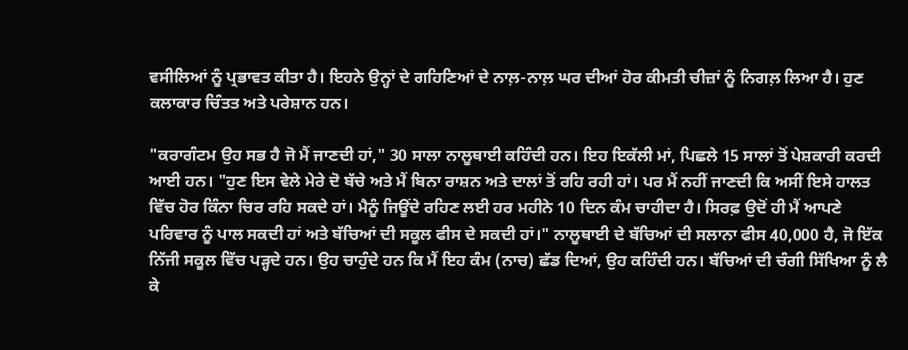ਵਸੀਲਿਆਂ ਨੂੰ ਪ੍ਰਭਾਵਤ ਕੀਤਾ ਹੈ। ਇਹਨੇ ਉਨ੍ਹਾਂ ਦੇ ਗਹਿਣਿਆਂ ਦੇ ਨਾਲ਼-ਨਾਲ਼ ਘਰ ਦੀਆਂ ਹੋਰ ਕੀਮਤੀ ਚੀਜ਼ਾਂ ਨੂੰ ਨਿਗਲ਼ ਲਿਆ ਹੈ। ਹੁਣ ਕਲਾਕਾਰ ਚਿੰਤਤ ਅਤੇ ਪਰੇਸ਼ਾਨ ਹਨ।

"ਕਰਾਗੰਟਮ ਉਹ ਸਭ ਹੈ ਜੋ ਮੈਂ ਜਾਣਦੀ ਹਾਂ," 30 ਸਾਲਾ ਨਾਲੂਥਾਈ ਕਹਿੰਦੀ ਹਨ। ਇਹ ਇਕੱਲੀ ਮਾਂ, ਪਿਛਲੇ 15 ਸਾਲਾਂ ਤੋਂ ਪੇਸ਼ਕਾਰੀ ਕਰਦੀ ਆਈ ਹਨ। "ਹੁਣ ਇਸ ਵੇਲੇ ਮੇਰੇ ਦੋ ਬੱਚੇ ਅਤੇ ਮੈਂ ਬਿਨਾ ਰਾਸ਼ਨ ਅਤੇ ਦਾਲਾਂ ਤੋਂ ਰਹਿ ਰਹੀ ਹਾਂ। ਪਰ ਮੈਂ ਨਹੀਂ ਜਾਣਦੀ ਕਿ ਅਸੀਂ ਇਸੇ ਹਾਲਤ ਵਿੱਚ ਹੋਰ ਕਿੰਨਾ ਚਿਰ ਰਹਿ ਸਕਦੇ ਹਾਂ। ਮੈਨੂੰ ਜਿਊਂਦੇ ਰਹਿਣ ਲਈ ਹਰ ਮਹੀਨੇ 10 ਦਿਨ ਕੰਮ ਚਾਹੀਦਾ ਹੈ। ਸਿਰਫ਼ ਉਦੋਂ ਹੀ ਮੈਂ ਆਪਣੇ ਪਰਿਵਾਰ ਨੂੰ ਪਾਲ ਸਕਦੀ ਹਾਂ ਅਤੇ ਬੱਚਿਆਂ ਦੀ ਸਕੂਲ ਫੀਸ ਦੇ ਸਕਦੀ ਹਾਂ।" ਨਾਲੂਥਾਈ ਦੇ ਬੱਚਿਆਂ ਦੀ ਸਲਾਨਾ ਫੀਸ 40,000 ਹੈ, ਜੋ ਇੱਕ ਨਿੱਜੀ ਸਕੂਲ ਵਿੱਚ ਪੜ੍ਹਦੇ ਹਨ। ਉਹ ਚਾਹੁੰਦੇ ਹਨ ਕਿ ਮੈਂ ਇਹ ਕੰਮ (ਨਾਚ) ਛੱਡ ਦਿਆਂ, ਉਹ ਕਹਿੰਦੀ ਹਨ। ਬੱਚਿਆਂ ਦੀ ਚੰਗੀ ਸਿੱਖਿਆ ਨੂੰ ਲੈ ਕੇ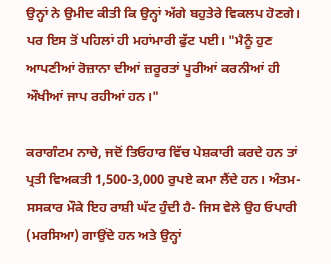ਉਨ੍ਹਾਂ ਨੇ ਉਮੀਦ ਕੀਤੀ ਕਿ ਉਨ੍ਹਾਂ ਅੱਗੇ ਬਹੁਤੇਰੇ ਵਿਕਲਪ ਹੋਣਗੇ। ਪਰ ਇਸ ਤੋਂ ਪਹਿਲਾਂ ਹੀ ਮਹਾਂਮਾਰੀ ਫੁੱਟ ਪਈ। "ਮੈਨੂੰ ਹੁਣ ਆਪਣੀਆਂ ਰੋਜ਼ਾਨਾ ਦੀਆਂ ਜ਼ਰੂਰਤਾਂ ਪੂਰੀਆਂ ਕਰਨੀਆਂ ਹੀ ਔਖੀਆਂ ਜਾਪ ਰਹੀਆਂ ਹਨ।"

ਕਰਾਗੰਟਮ ਨਾਚੇ, ਜਦੋਂ ਤਿਓਹਾਰ ਵਿੱਚ ਪੇਸ਼ਕਾਰੀ ਕਰਦੇ ਹਨ ਤਾਂ ਪ੍ਰਤੀ ਵਿਅਕਤੀ 1,500-3,000 ਰੁਪਏ ਕਮਾ ਲੈਂਦੇ ਹਨ। ਅੰਤਮ-ਸਸਕਾਰ ਮੌਕੇ ਇਹ ਰਾਸ਼ੀ ਘੱਟ ਹੁੰਦੀ ਹੈ- ਜਿਸ ਵੇਲੇ ਉਹ ਓਪਾਰੀ (ਮਰਸਿਆ) ਗਾਉਂਦੇ ਹਨ ਅਤੇ ਉਨ੍ਹਾਂ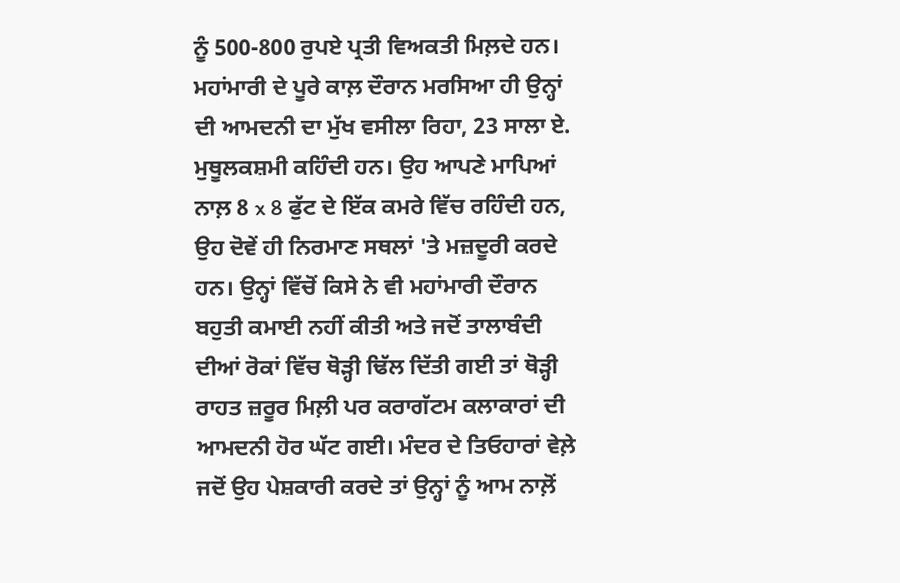ਨੂੰ 500-800 ਰੁਪਏ ਪ੍ਰਤੀ ਵਿਅਕਤੀ ਮਿਲ਼ਦੇ ਹਨ। ਮਹਾਂਮਾਰੀ ਦੇ ਪੂਰੇ ਕਾਲ਼ ਦੌਰਾਨ ਮਰਸਿਆ ਹੀ ਉਨ੍ਹਾਂ ਦੀ ਆਮਦਨੀ ਦਾ ਮੁੱਖ ਵਸੀਲਾ ਰਿਹਾ, 23 ਸਾਲਾ ਏ. ਮੁਥੂਲਕਸ਼ਮੀ ਕਹਿੰਦੀ ਹਨ। ਉਹ ਆਪਣੇ ਮਾਪਿਆਂ ਨਾਲ਼ 8 x 8 ਫੁੱਟ ਦੇ ਇੱਕ ਕਮਰੇ ਵਿੱਚ ਰਹਿੰਦੀ ਹਨ, ਉਹ ਦੋਵੇਂ ਹੀ ਨਿਰਮਾਣ ਸਥਲਾਂ 'ਤੇ ਮਜ਼ਦੂਰੀ ਕਰਦੇ ਹਨ। ਉਨ੍ਹਾਂ ਵਿੱਚੋਂ ਕਿਸੇ ਨੇ ਵੀ ਮਹਾਂਮਾਰੀ ਦੌਰਾਨ ਬਹੁਤੀ ਕਮਾਈ ਨਹੀਂ ਕੀਤੀ ਅਤੇ ਜਦੋਂ ਤਾਲਾਬੰਦੀ ਦੀਆਂ ਰੋਕਾਂ ਵਿੱਚ ਥੋੜ੍ਹੀ ਢਿੱਲ ਦਿੱਤੀ ਗਈ ਤਾਂ ਥੋੜ੍ਹੀ ਰਾਹਤ ਜ਼ਰੂਰ ਮਿਲ਼ੀ ਪਰ ਕਰਾਗੱਟਮ ਕਲਾਕਾਰਾਂ ਦੀ ਆਮਦਨੀ ਹੋਰ ਘੱਟ ਗਈ। ਮੰਦਰ ਦੇ ਤਿਓਹਾਰਾਂ ਵੇਲ਼ੇ ਜਦੋਂ ਉਹ ਪੇਸ਼ਕਾਰੀ ਕਰਦੇ ਤਾਂ ਉਨ੍ਹਾਂ ਨੂੰ ਆਮ ਨਾਲ਼ੋਂ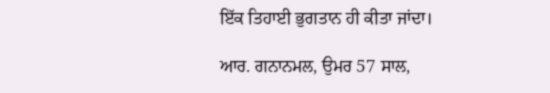ਇੱਕ ਤਿਹਾਈ ਭੁਗਤਾਨ ਹੀ ਕੀਤਾ ਜਾਂਦਾ।

ਆਰ. ਗਨਾਨਮਲ, ਉਮਰ 57 ਸਾਲ,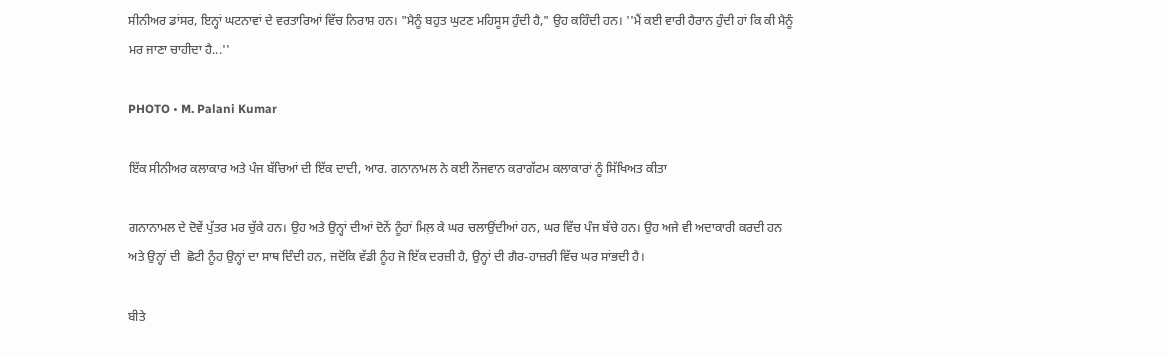ਸੀਨੀਅਰ ਡਾਂਸਰ, ਇਨ੍ਹਾਂ ਘਟਨਾਵਾਂ ਦੇ ਵਰਤਾਰਿਆਂ ਵਿੱਚ ਨਿਰਾਸ਼ ਹਨ। "ਮੈਨੂੰ ਬਹੁਤ ਘੁਟਣ ਮਹਿਸੂਸ ਹੁੰਦੀ ਹੈ," ਉਹ ਕਹਿੰਦੀ ਹਨ। ''ਮੈਂ ਕਈ ਵਾਰੀ ਹੈਰਾਨ ਹੁੰਦੀ ਹਾਂ ਕਿ ਕੀ ਮੈਨੂੰ ਮਰ ਜਾਣਾ ਚਾਹੀਦਾ ਹੈ...''

PHOTO • M. Palani Kumar

ਇੱਕ ਸੀਨੀਅਰ ਕਲਾਕਾਰ ਅਤੇ ਪੰਜ ਬੱਚਿਆਂ ਦੀ ਇੱਕ ਦਾਦੀ, ਆਰ. ਗਨਾਨਾਮਲ ਨੇ ਕਈ ਨੌਜਵਾਨ ਕਰਾਗੱਟਮ ਕਲਾਕਾਰਾਂ ਨੂੰ ਸਿੱਖਿਅਤ ਕੀਤਾ

ਗਨਾਨਾਮਲ ਦੇ ਦੋਵੇਂ ਪੁੱਤਰ ਮਰ ਚੁੱਕੇ ਹਨ। ਉਹ ਅਤੇ ਉਨ੍ਹਾਂ ਦੀਆਂ ਦੋਨੇਂ ਨੂੰਹਾਂ ਮਿਲ਼ ਕੇ ਘਰ ਚਲਾਉਂਦੀਆਂ ਹਨ, ਘਰ ਵਿੱਚ ਪੰਜ ਬੱਚੇ ਹਨ। ਉਹ ਅਜੇ ਵੀ ਅਦਾਕਾਰੀ ਕਰਦੀ ਹਨ ਅਤੇ ਉਨ੍ਹਾਂ ਦੀ  ਛੋਟੀ ਨੂੰਹ ਉਨ੍ਹਾਂ ਦਾ ਸਾਥ ਦਿੰਦੀ ਹਨ, ਜਦੋਂਕਿ ਵੱਡੀ ਨੂੰਹ ਜੋ ਇੱਕ ਦਰਜ਼ੀ ਹੈ, ਉਨ੍ਹਾਂ ਦੀ ਗੈਰ-ਹਾਜ਼ਰੀ ਵਿੱਚ ਘਰ ਸਾਂਭਦੀ ਹੈ।

ਬੀਤੇ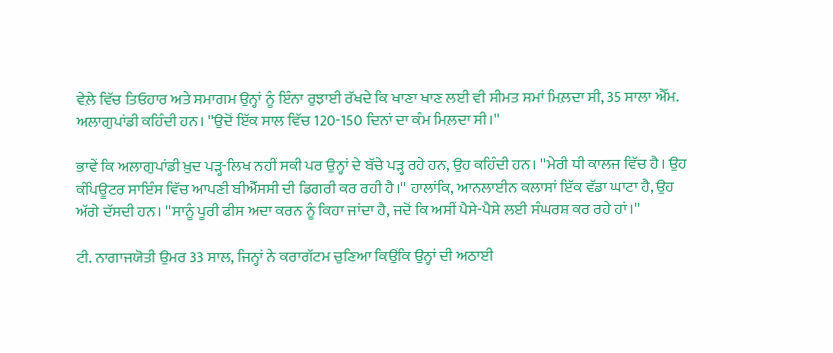ਵੇਲ਼ੇ ਵਿੱਚ ਤਿਓਹਾਰ ਅਤੇ ਸਮਾਗਮ ਉਨ੍ਹਾਂ ਨੂੰ ਇੰਨਾ ਰੁਝਾਈ ਰੱਖਦੇ ਕਿ ਖਾਣਾ ਖਾਣ ਲਈ ਵੀ ਸੀਮਤ ਸਮਾਂ ਮਿਲ਼ਦਾ ਸੀ, 35 ਸਾਲਾ ਐੱਮ. ਅਲਾਗੁਪਾਂਡੀ ਕਹਿੰਦੀ ਹਨ। ''ਉਦੋਂ ਇੱਕ ਸਾਲ ਵਿੱਚ 120-150 ਦਿਨਾਂ ਦਾ ਕੰਮ ਮਿਲ਼ਦਾ ਸੀ।''

ਭਾਵੇਂ ਕਿ ਅਲਾਗੁਪਾਂਡੀ ਖ਼ੁਦ ਪੜ੍ਹ-ਲਿਖ ਨਹੀਂ ਸਕੀ ਪਰ ਉਨ੍ਹਾਂ ਦੇ ਬੱਚੇ ਪੜ੍ਹ ਰਹੇ ਹਨ, ਉਹ ਕਹਿੰਦੀ ਹਨ। ''ਮੇਰੀ ਧੀ ਕਾਲਜ ਵਿੱਚ ਹੈ। ਉਹ ਕੰਪਿਊਟਰ ਸਾਇੰਸ ਵਿੱਚ ਆਪਣੀ ਬੀਐੱਸਸੀ ਦੀ ਡਿਗਰੀ ਕਰ ਰਹੀ ਹੈ।'' ਹਾਲਾਂਕਿ, ਆਨਲਾਈਨ ਕਲਾਸਾਂ ਇੱਕ ਵੱਡਾ ਘਾਟਾ ਹੈ, ਉਹ ਅੱਗੇ ਦੱਸਦੀ ਹਨ। ''ਸਾਨੂੰ ਪੂਰੀ ਫੀਸ ਅਦਾ ਕਰਨ ਨੂੰ ਕਿਹਾ ਜਾਂਦਾ ਹੈ, ਜਦੋਂ ਕਿ ਅਸੀਂ ਪੈਸੇ-ਪੈਸੇ ਲਈ ਸੰਘਰਸ਼ ਕਰ ਰਹੇ ਹਾਂ।''

ਟੀ. ਨਾਗਾਜਯੋਤੀ ਉਮਰ 33 ਸਾਲ, ਜਿਨ੍ਹਾਂ ਨੇ ਕਰਾਗੱਟਮ ਚੁਣਿਆ ਕਿਉਂਕਿ ਉਨ੍ਹਾਂ ਦੀ ਅਠਾਈ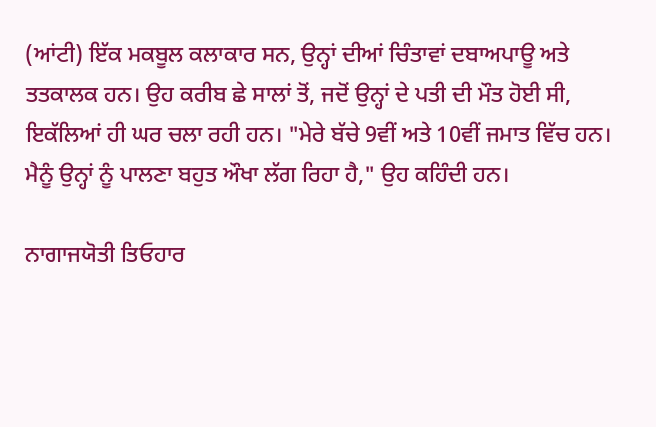(ਆਂਟੀ) ਇੱਕ ਮਕਬੂਲ ਕਲਾਕਾਰ ਸਨ, ਉਨ੍ਹਾਂ ਦੀਆਂ ਚਿੰਤਾਵਾਂ ਦਬਾਅਪਾਊ ਅਤੇ ਤਤਕਾਲਕ ਹਨ। ਉਹ ਕਰੀਬ ਛੇ ਸਾਲਾਂ ਤੋਂ, ਜਦੋਂ ਉਨ੍ਹਾਂ ਦੇ ਪਤੀ ਦੀ ਮੌਤ ਹੋਈ ਸੀ, ਇਕੱਲਿਆਂ ਹੀ ਘਰ ਚਲਾ ਰਹੀ ਹਨ। "ਮੇਰੇ ਬੱਚੇ 9ਵੀਂ ਅਤੇ 10ਵੀਂ ਜਮਾਤ ਵਿੱਚ ਹਨ। ਮੈਨੂੰ ਉਨ੍ਹਾਂ ਨੂੰ ਪਾਲਣਾ ਬਹੁਤ ਔਖਾ ਲੱਗ ਰਿਹਾ ਹੈ," ਉਹ ਕਹਿੰਦੀ ਹਨ।

ਨਾਗਾਜਯੋਤੀ ਤਿਓਹਾਰ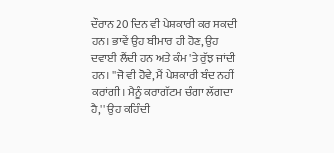ਦੌਰਾਨ 20 ਦਿਨ ਵੀ ਪੇਸ਼ਕਾਰੀ ਕਰ ਸਕਦੀ ਹਨ। ਭਾਵੇਂ ਉਹ ਬੀਮਾਰ ਹੀ ਹੋਣ, ਉਹ ਦਵਾਈ ਲੈਂਦੀ ਹਨ ਅਤੇ ਕੰਮ 'ਤੇ ਰੁੱਝ ਜਾਂਦੀ ਹਨ। ''ਜੋ ਵੀ ਹੋਵੇ, ਮੈਂ ਪੇਸ਼ਕਾਰੀ ਬੰਦ ਨਹੀਂ ਕਰਾਂਗੀ। ਮੈਨੂੰ ਕਰਾਗੱਟਮ ਚੰਗਾ ਲੱਗਦਾ ਹੈ,'' ਉਹ ਕਹਿੰਦੀ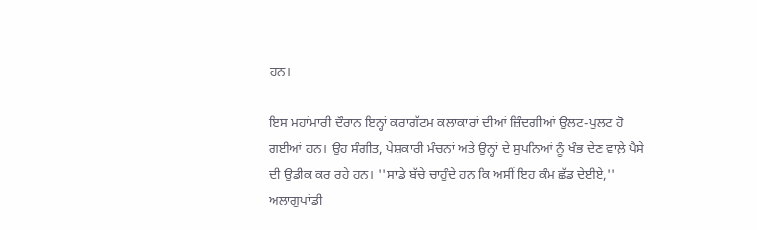ਹਨ।

ਇਸ ਮਹਾਂਮਾਰੀ ਦੌਰਾਨ ਇਨ੍ਹਾਂ ਕਰਾਗੱਟਮ ਕਲਾਕਾਰਾਂ ਦੀਆਂ ਜ਼ਿੰਦਗੀਆਂ ਉਲਟ-ਪੁਲਟ ਹੋ ਗਈਆਂ ਹਨ। ਉਹ ਸੰਗੀਤ, ਪੇਸ਼ਕਾਰੀ ਮੰਚਨਾਂ ਅਤੇ ਉਨ੍ਹਾਂ ਦੇ ਸੁਪਨਿਆਂ ਨੂੰ ਖੰਭ ਦੇਣ ਵਾਲ਼ੇ ਪੈਸੇ ਦੀ ਉਡੀਕ ਕਰ ਰਹੇ ਹਨ। ''ਸਾਡੇ ਬੱਚੇ ਚਾਹੁੰਦੇ ਹਨ ਕਿ ਅਸੀਂ ਇਹ ਕੰਮ ਛੱਡ ਦੇਈਏ,'' ਅਲਾਗੁਪਾਂਡੀ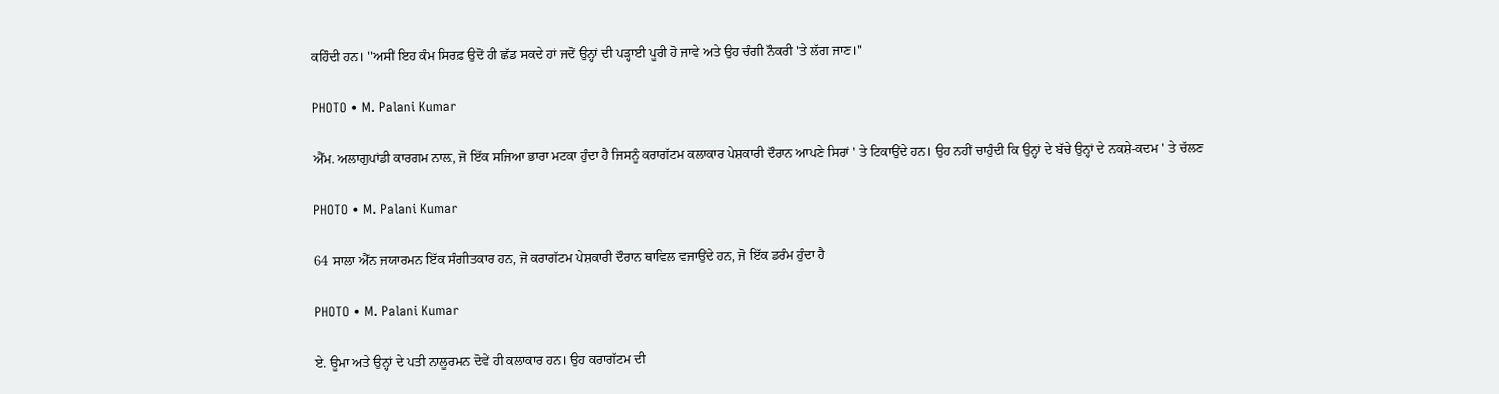ਕਹਿੰਦੀ ਹਨ। ''ਅਸੀਂ ਇਹ ਕੰਮ ਸਿਰਫ਼ ਉਦੋਂ ਹੀ ਛੱਡ ਸਕਦੇ ਹਾਂ ਜਦੋਂ ਉਨ੍ਹਾਂ ਦੀ ਪੜ੍ਹਾਈ ਪੂਰੀ ਹੋ ਜਾਵੇ ਅਤੇ ਉਹ ਚੰਗੀ ਨੌਕਰੀ 'ਤੇ ਲੱਗ ਜਾਣ।''

PHOTO • M. Palani Kumar

ਐੱਮ. ਅਲਾਗੁਪਾਂਡੀ ਕਾਰਗਮ ਨਾਲ਼, ਜੋ ਇੱਕ ਸਜਿਆ ਭਾਰਾ ਮਟਕਾ ਹੁੰਦਾ ਹੈ ਜਿਸਨੂੰ ਕਰਾਗੱਟਮ ਕਲਾਕਾਰ ਪੇਸ਼ਕਾਰੀ ਦੌਰਾਨ ਆਪਣੇ ਸਿਰਾਂ ' ਤੇ ਟਿਕਾਉਂਦੇ ਹਨ। ਉਹ ਨਹੀਂ ਚਾਹੁੰਦੀ ਕਿ ਉਨ੍ਹਾਂ ਦੇ ਬੱਚੇ ਉਨ੍ਹਾਂ ਦੇ ਨਕਸ਼ੇ-ਕਦਮ ' ਤੇ ਚੱਲਣ

PHOTO • M. Palani Kumar

64 ਸਾਲਾ ਐੱਨ ਜਯਾਰਮਨ ਇੱਕ ਸੰਗੀਤਕਾਰ ਹਨ, ਜੋ ਕਰਾਗੱਟਮ ਪੇਸ਼ਕਾਰੀ ਦੌਰਾਨ ਥਾਵਿਲ ਵਜਾਉਂਦੇ ਹਨ, ਜੋ ਇੱਕ ਡਰੰਮ ਹੁੰਦਾ ਹੈ

PHOTO • M. Palani Kumar

ਏ. ਊਮਾ ਅਤੇ ਉਨ੍ਹਾਂ ਦੇ ਪਤੀ ਨਾਲੂਰਮਨ ਦੋਵੇਂ ਹੀ ਕਲਾਕਾਰ ਹਨ। ਉਹ ਕਰਾਗੱਟਮ ਦੀ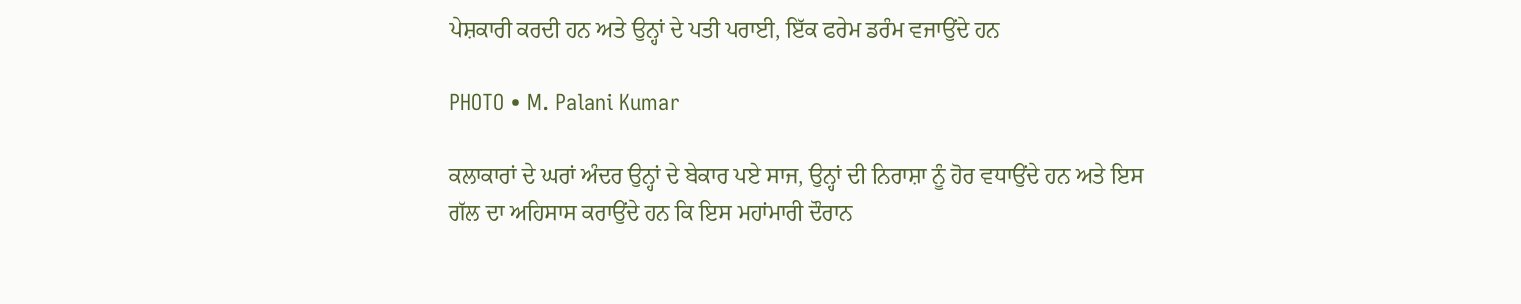ਪੇਸ਼ਕਾਰੀ ਕਰਦੀ ਹਨ ਅਤੇ ਉਨ੍ਹਾਂ ਦੇ ਪਤੀ ਪਰਾਈ, ਇੱਕ ਫਰੇਮ ਡਰੰਮ ਵਜਾਉਂਦੇ ਹਨ

PHOTO • M. Palani Kumar

ਕਲਾਕਾਰਾਂ ਦੇ ਘਰਾਂ ਅੰਦਰ ਉਨ੍ਹਾਂ ਦੇ ਬੇਕਾਰ ਪਏ ਸਾਜ, ਉਨ੍ਹਾਂ ਦੀ ਨਿਰਾਸ਼ਾ ਨੂੰ ਹੋਰ ਵਧਾਉਂਦੇ ਹਨ ਅਤੇ ਇਸ ਗੱਲ ਦਾ ਅਹਿਸਾਸ ਕਰਾਉਂਦੇ ਹਨ ਕਿ ਇਸ ਮਹਾਂਮਾਰੀ ਦੌਰਾਨ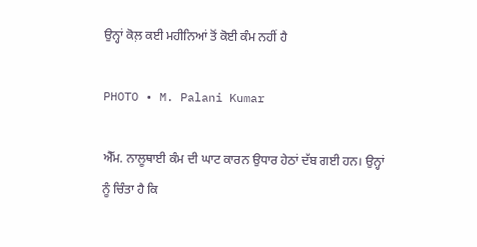ਉਨ੍ਹਾਂ ਕੋਲ਼ ਕਈ ਮਹੀਨਿਆਂ ਤੋਂ ਕੋਈ ਕੰਮ ਨਹੀਂ ਹੈ

PHOTO • M. Palani Kumar

ਐੱਮ. ਨਾਲੂਥਾਈ ਕੰਮ ਦੀ ਘਾਟ ਕਾਰਨ ਉਧਾਰ ਹੇਠਾਂ ਦੱਬ ਗਈ ਹਨ। ਉਨ੍ਹਾਂ ਨੂੰ ਚਿੰਤਾ ਹੈ ਕਿ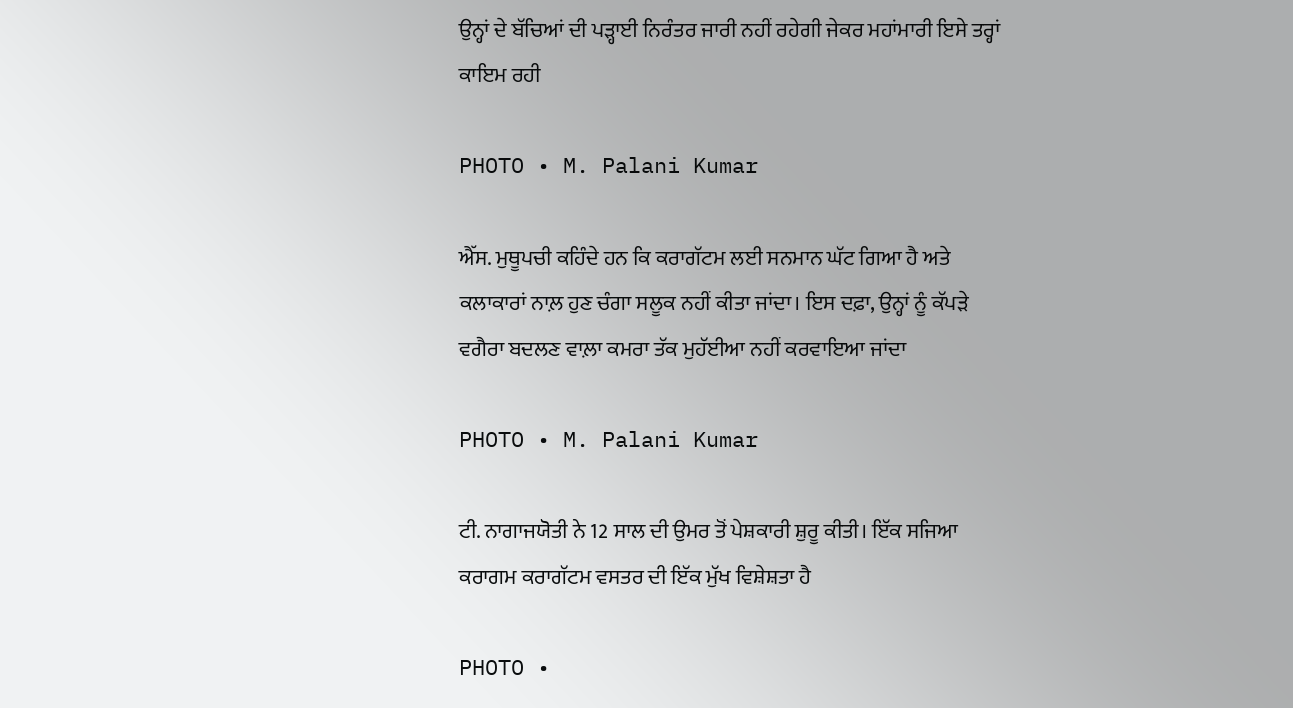ਉਨ੍ਹਾਂ ਦੇ ਬੱਚਿਆਂ ਦੀ ਪੜ੍ਹਾਈ ਨਿਰੰਤਰ ਜਾਰੀ ਨਹੀਂ ਰਹੇਗੀ ਜੇਕਰ ਮਹਾਂਮਾਰੀ ਇਸੇ ਤਰ੍ਹਾਂ ਕਾਇਮ ਰਹੀ

PHOTO • M. Palani Kumar

ਐੱਸ. ਮੁਥੂਪਚੀ ਕਹਿੰਦੇ ਹਨ ਕਿ ਕਰਾਗੱਟਮ ਲਈ ਸਨਮਾਨ ਘੱਟ ਗਿਆ ਹੈ ਅਤੇ ਕਲਾਕਾਰਾਂ ਨਾਲ਼ ਹੁਣ ਚੰਗਾ ਸਲੂਕ ਨਹੀਂ ਕੀਤਾ ਜਾਂਦਾ। ਇਸ ਦਫ਼ਾ, ਉਨ੍ਹਾਂ ਨੂੰ ਕੱਪੜੇ ਵਗੈਰਾ ਬਦਲਣ ਵਾਲ਼ਾ ਕਮਰਾ ਤੱਕ ਮੁਹੱਈਆ ਨਹੀਂ ਕਰਵਾਇਆ ਜਾਂਦਾ

PHOTO • M. Palani Kumar

ਟੀ. ਨਾਗਾਜਯੋਤੀ ਨੇ 12 ਸਾਲ ਦੀ ਉਮਰ ਤੋਂ ਪੇਸ਼ਕਾਰੀ ਸ਼ੁਰੂ ਕੀਤੀ। ਇੱਕ ਸਜਿਆ ਕਰਾਗਮ ਕਰਾਗੱਟਮ ਵਸਤਰ ਦੀ ਇੱਕ ਮੁੱਖ ਵਿਸ਼ੇਸ਼ਤਾ ਹੈ

PHOTO •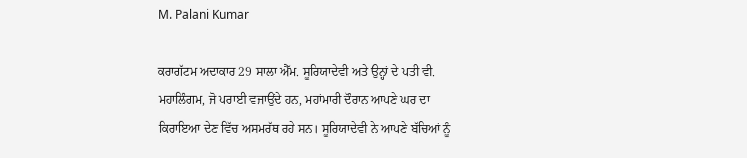M. Palani Kumar

ਕਰਾਗੱਟਮ ਅਦਾਕਾਰ 29 ਸਾਲਾ ਐੱਮ. ਸੂਰਿਯਾਦੇਵੀ ਅਤੇ ਉਨ੍ਹਾਂ ਦੇ ਪਤੀ ਵੀ. ਮਹਾਲਿੰਗਮ, ਜੋ ਪਰਾਈ ਵਜਾਉਂਦੇ ਹਨ, ਮਹਾਂਮਾਰੀ ਦੌਰਾਨ ਆਪਣੇ ਘਰ ਦਾ ਕਿਰਾਇਆ ਦੇਣ ਵਿੱਚ ਅਸਮਰੱਥ ਰਹੇ ਸਨ। ਸੂਰਿਯਾਦੇਵੀ ਨੇ ਆਪਣੇ ਬੱਚਿਆਂ ਨੂੰ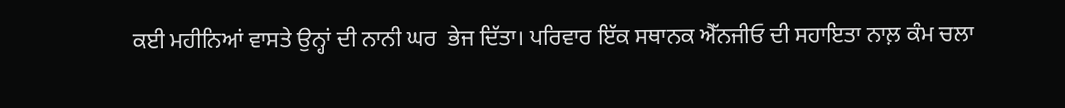ਕਈ ਮਹੀਨਿਆਂ ਵਾਸਤੇ ਉਨ੍ਹਾਂ ਦੀ ਨਾਨੀ ਘਰ  ਭੇਜ ਦਿੱਤਾ। ਪਰਿਵਾਰ ਇੱਕ ਸਥਾਨਕ ਐੱਨਜੀਓ ਦੀ ਸਹਾਇਤਾ ਨਾਲ਼ ਕੰਮ ਚਲਾ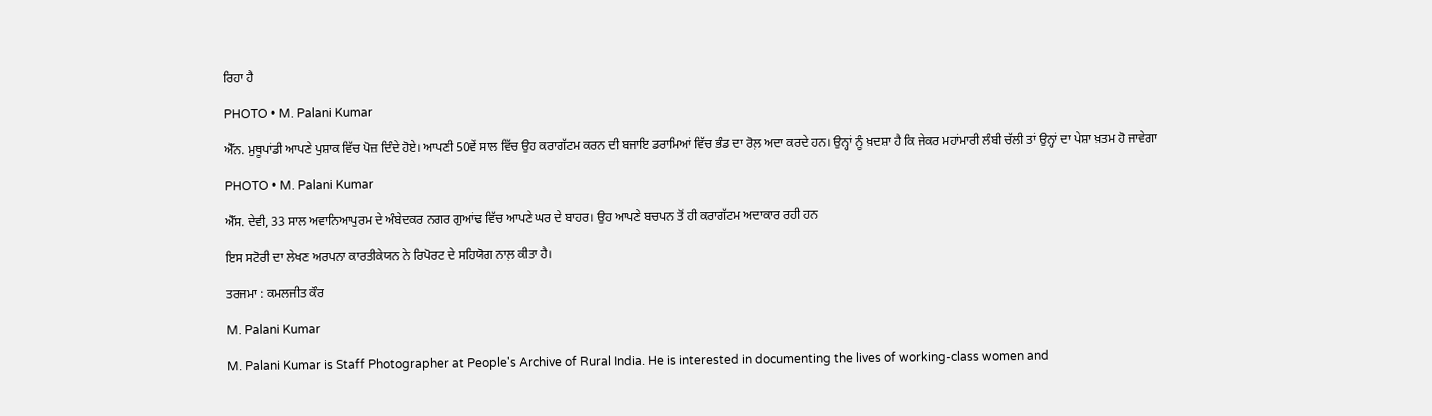ਰਿਹਾ ਹੈ

PHOTO • M. Palani Kumar

ਐੱਨ. ਮੁਥੂਪਾਂਡੀ ਆਪਣੇ ਪੁਸ਼ਾਕ ਵਿੱਚ ਪੋਜ਼ ਦਿੰਦੇ ਹੋਏ। ਆਪਣੀ 50ਵੇਂ ਸਾਲ ਵਿੱਚ ਉਹ ਕਰਾਗੱਟਮ ਕਰਨ ਦੀ ਬਜਾਇ ਡਰਾਮਿਆਂ ਵਿੱਚ ਭੰਡ ਦਾ ਰੋਲ਼ ਅਦਾ ਕਰਦੇ ਹਨ। ਉਨ੍ਹਾਂ ਨੂੰ ਖ਼ਦਸ਼ਾ ਹੈ ਕਿ ਜੇਕਰ ਮਹਾਂਮਾਰੀ ਲੰਬੀ ਚੱਲੀ ਤਾਂ ਉਨ੍ਹਾਂ ਦਾ ਪੇਸ਼ਾ ਖ਼ਤਮ ਹੋ ਜਾਵੇਗਾ

PHOTO • M. Palani Kumar

ਐੱਸ. ਦੇਵੀ, 33 ਸਾਲ ਅਵਾਨਿਆਪੁਰਮ ਦੇ ਅੰਬੇਦਕਰ ਨਗਰ ਗੁਆਂਢ ਵਿੱਚ ਆਪਣੇ ਘਰ ਦੇ ਬਾਹਰ। ਉਹ ਆਪਣੇ ਬਚਪਨ ਤੋਂ ਹੀ ਕਰਾਗੱਟਮ ਅਦਾਕਾਰ ਰਹੀ ਹਨ

ਇਸ ਸਟੋਰੀ ਦਾ ਲੇਖਣ ਅਰਪਨਾ ਕਾਰਤੀਕੇਯਨ ਨੇ ਰਿਪੋਰਟ ਦੇ ਸਹਿਯੋਗ ਨਾਲ਼ ਕੀਤਾ ਹੈ।

ਤਰਜਮਾ : ਕਮਲਜੀਤ ਕੌਰ

M. Palani Kumar

M. Palani Kumar is Staff Photographer at People's Archive of Rural India. He is interested in documenting the lives of working-class women and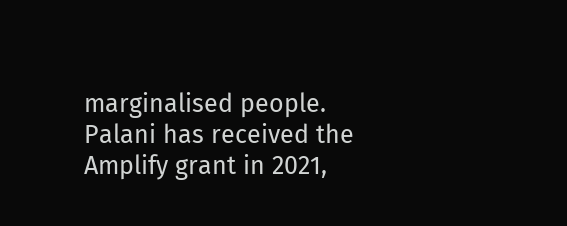marginalised people. Palani has received the Amplify grant in 2021,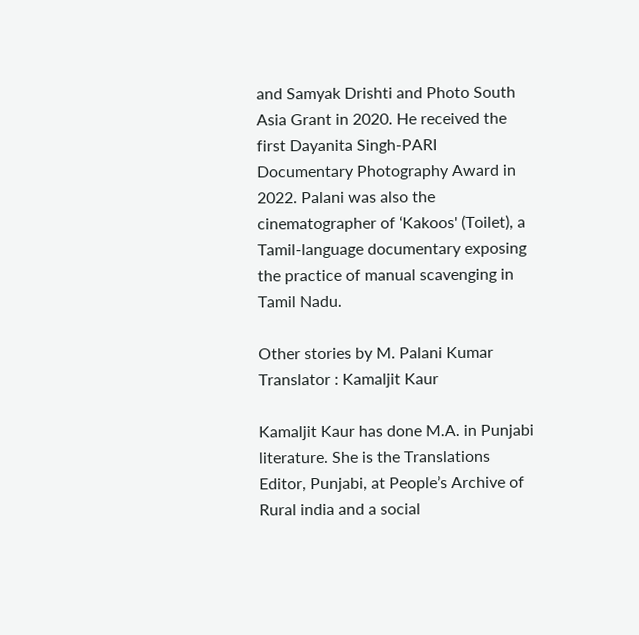and Samyak Drishti and Photo South Asia Grant in 2020. He received the first Dayanita Singh-PARI Documentary Photography Award in 2022. Palani was also the cinematographer of ‘Kakoos' (Toilet), a Tamil-language documentary exposing the practice of manual scavenging in Tamil Nadu.

Other stories by M. Palani Kumar
Translator : Kamaljit Kaur

Kamaljit Kaur has done M.A. in Punjabi literature. She is the Translations Editor, Punjabi, at People’s Archive of Rural india and a social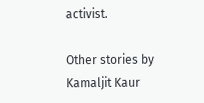activist.

Other stories by Kamaljit Kaur